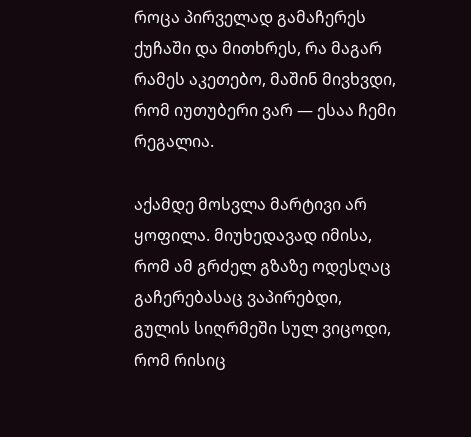როცა პირველად გამაჩერეს ქუჩაში და მითხრეს, რა მაგარ რამეს აკეთებო, მაშინ მივხვდი, რომ იუთუბერი ვარ — ესაა ჩემი რეგალია.

აქამდე მოსვლა მარტივი არ ყოფილა. მიუხედავად იმისა, რომ ამ გრძელ გზაზე ოდესღაც გაჩერებასაც ვაპირებდი, გულის სიღრმეში სულ ვიცოდი, რომ რისიც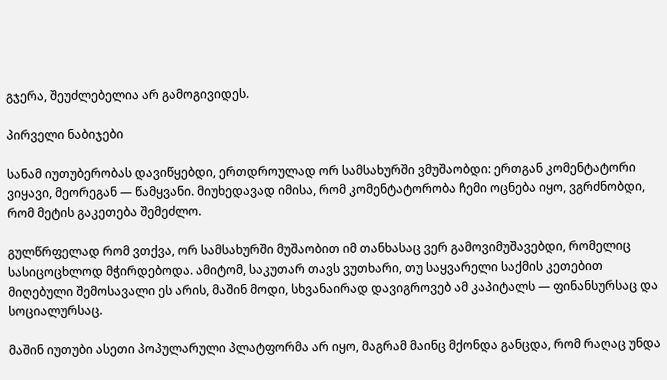გჯერა, შეუძლებელია არ გამოგივიდეს.

პირველი ნაბიჯები

სანამ იუთუბერობას დავიწყებდი, ერთდროულად ორ სამსახურში ვმუშაობდი: ერთგან კომენტატორი ვიყავი, მეორეგან — წამყვანი. მიუხედავად იმისა, რომ კომენტატორობა ჩემი ოცნება იყო, ვგრძნობდი, რომ მეტის გაკეთება შემეძლო.

გულწრფელად რომ ვთქვა, ორ სამსახურში მუშაობით იმ თანხასაც ვერ გამოვიმუშავებდი, რომელიც სასიცოცხლოდ მჭირდებოდა. ამიტომ, საკუთარ თავს ვუთხარი, თუ საყვარელი საქმის კეთებით მიღებული შემოსავალი ეს არის, მაშინ მოდი, სხვანაირად დავიგროვებ ამ კაპიტალს — ფინანსურსაც და სოციალურსაც.

მაშინ იუთუბი ასეთი პოპულარული პლატფორმა არ იყო, მაგრამ მაინც მქონდა განცდა, რომ რაღაც უნდა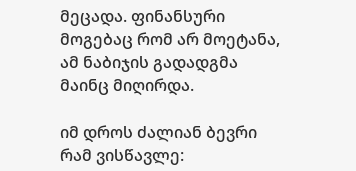მეცადა. ფინანსური მოგებაც რომ არ მოეტანა, ამ ნაბიჯის გადადგმა მაინც მიღირდა.

იმ დროს ძალიან ბევრი რამ ვისწავლე: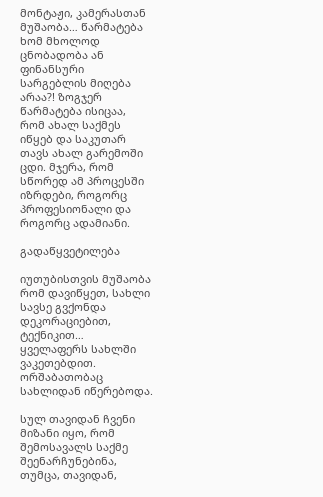მონტაჟი, კამერასთან მუშაობა… წარმატება ხომ მხოლოდ ცნობადობა ან ფინანსური სარგებლის მიღება არაა?! ზოგჯერ წარმატება ისიცაა, რომ ახალ საქმეს იწყებ და საკუთარ თავს ახალ გარემოში ცდი. მჯერა, რომ სწორედ ამ პროცესში იზრდები, როგორც პროფესიონალი და როგორც ადამიანი.

გადაწყვეტილება

იუთუბისთვის მუშაობა რომ დავიწყეთ, სახლი სავსე გვქონდა დეკორაციებით, ტექნიკით… ყველაფერს სახლში ვაკეთებდით. ორშაბათობაც სახლიდან იწერებოდა.

სულ თავიდან ჩვენი მიზანი იყო, რომ შემოსავალს საქმე შეენარჩუნებინა, თუმცა, თავიდან,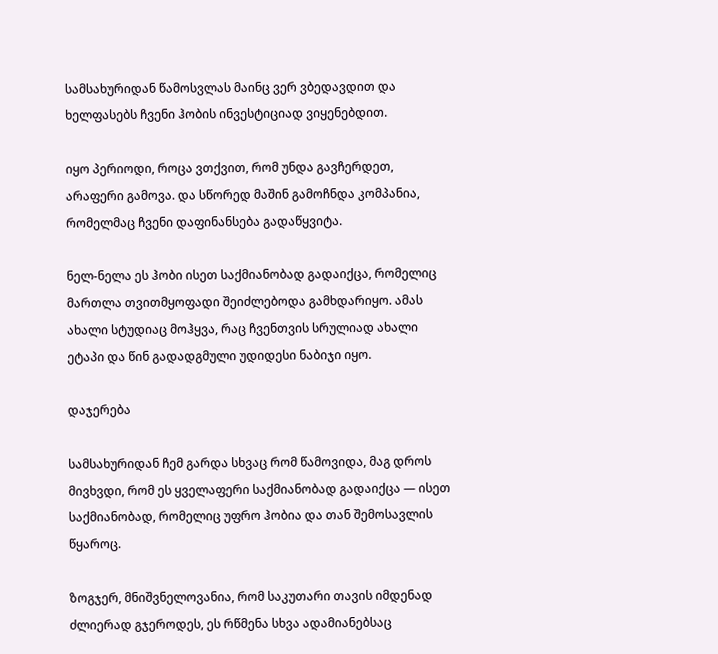სამსახურიდან წამოსვლას მაინც ვერ ვბედავდით და ხელფასებს ჩვენი ჰობის ინვესტიციად ვიყენებდით.

იყო პერიოდი, როცა ვთქვით, რომ უნდა გავჩერდეთ, არაფერი გამოვა. და სწორედ მაშინ გამოჩნდა კომპანია, რომელმაც ჩვენი დაფინანსება გადაწყვიტა.

ნელ-ნელა ეს ჰობი ისეთ საქმიანობად გადაიქცა, რომელიც მართლა თვითმყოფადი შეიძლებოდა გამხდარიყო. ამას ახალი სტუდიაც მოჰყვა, რაც ჩვენთვის სრულიად ახალი ეტაპი და წინ გადადგმული უდიდესი ნაბიჯი იყო.

დაჯერება

სამსახურიდან ჩემ გარდა სხვაც რომ წამოვიდა, მაგ დროს მივხვდი, რომ ეს ყველაფერი საქმიანობად გადაიქცა — ისეთ საქმიანობად, რომელიც უფრო ჰობია და თან შემოსავლის წყაროც.

ზოგჯერ, მნიშვნელოვანია, რომ საკუთარი თავის იმდენად ძლიერად გჯეროდეს, ეს რწმენა სხვა ადამიანებსაც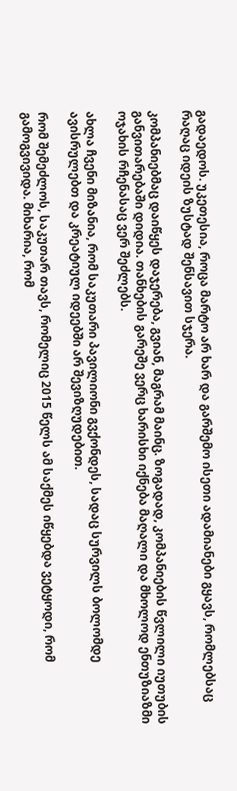გადაედოს. უკეთესია, როცა მარტო არ ხარ და გარშემო ისეთი ადამიანები გყავს, რომლებსაც რაღაც იდეის ზუსტად შენსავით სჯერა.

კომპანიებმაც დაიწყეს დაჯერება, გვიან, მაგრამ მაინც. ზოგადად, კომპანიების წვლილი იუთუბის განვითარებაში დიდია. თანხების გარეშე ვერც ხარისხი იქნება მაღალი და მხოლოდ ენთუზიაზმი ოჯახის რჩენასაც ვერ შეძლებს.

ახლა ჩვენი მიზანია, რომ საკუთარი პავილიონი გვქონდეს, სადაც სურვილს ბოლომდე ავისრულებთ და კრეატიულ იდეებში არ შევიზღუდებით.

რომ შემეძლოს, საკუთარ თავს, რომელიც 2015 წელს ამ საქმეს იწყებდა ვეტყოდი, რომ გამოგვივიდა. მიხარია, რომ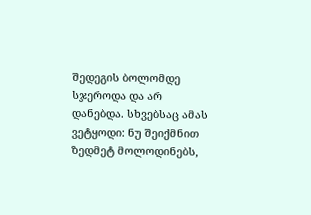შედეგის ბოლომდე სჯეროდა და არ დანებდა. სხვებსაც ამას ვეტყოდი: ნუ შეიქმნით ზედმეტ მოლოდინებს,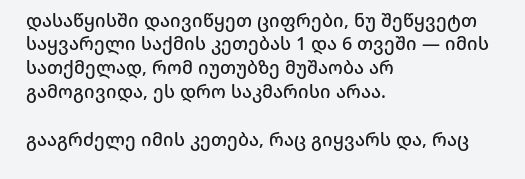დასაწყისში დაივიწყეთ ციფრები, ნუ შეწყვეტთ საყვარელი საქმის კეთებას 1 და 6 თვეში — იმის სათქმელად, რომ იუთუბზე მუშაობა არ გამოგივიდა, ეს დრო საკმარისი არაა.

გააგრძელე იმის კეთება, რაც გიყვარს და, რაც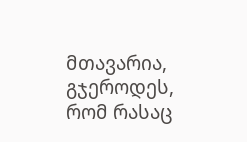მთავარია, გჯეროდეს, რომ რასაც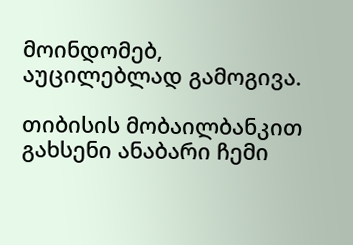მოინდომებ, აუცილებლად გამოგივა.

თიბისის მობაილბანკით გახსენი ანაბარი ჩემი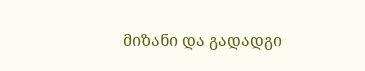მიზანი და გადადგი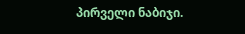პირველი ნაბიჯი.